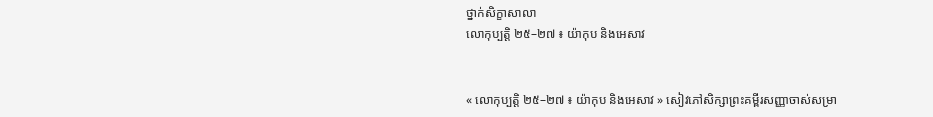ថ្នាក់សិក្ខាសាលា
លោកុប្បត្តិ ២៥–២៧ ៖ យ៉ាកុប និងអេសាវ


« លោកុប្បត្តិ ២៥–២៧ ៖ យ៉ាកុប និងអេសាវ » សៀវភៅសិក្សាព្រះគម្ពីរសញ្ញាចាស់សម្រា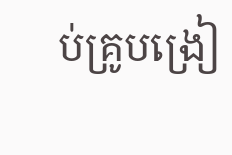ប់គ្រូបង្រៀ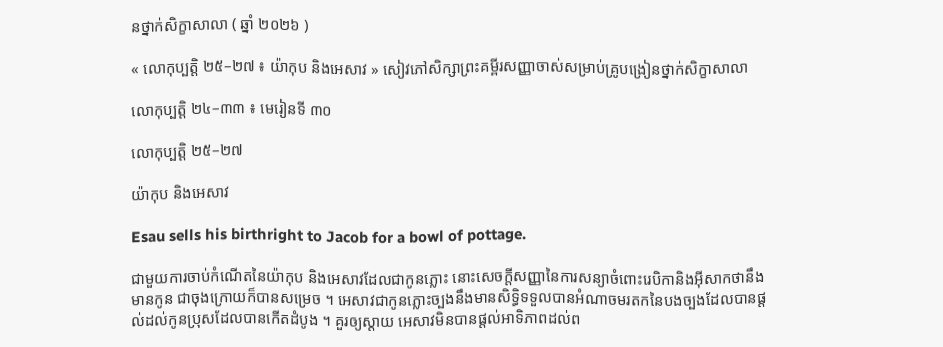នថ្នាក់សិក្ខាសាលា ( ឆ្នាំ ២០២៦ )

« លោកុប្បត្តិ ២៥–២៧ ៖ យ៉ាកុប និងអេសាវ » សៀវភៅសិក្សាព្រះគម្ពីរសញ្ញាចាស់សម្រាប់គ្រូបង្រៀនថ្នាក់សិក្ខាសាលា

លោកុប្បត្តិ ២៤–៣៣ ៖ មេរៀនទី ៣០

លោកុប្បត្តិ ២៥–២៧

យ៉ាកុប និងអេសាវ

Esau sells his birthright to Jacob for a bowl of pottage.

ជាមួយការចាប់កំណើតនៃយ៉ាកុប និងអេសាវដែលជាកូនភ្លោះ នោះសេចក្តីសញ្ញានៃការសន្យាចំពោះរេបិកានិងអ៊ីសាកថានឹងមានកូន ជាចុងក្រោយក៏បានសម្រេច ។ អេសាវជាកូនភ្លោះច្បងនឹងមានសិទ្ធិទទួលបានអំណាចមរតកនៃបងច្បងដែលបានផ្តល់ដល់កូនប្រុសដែលបានកើតដំបូង ។ គួរឲ្យស្ដាយ អេសាវមិនបានផ្តល់អាទិភាពដល់ព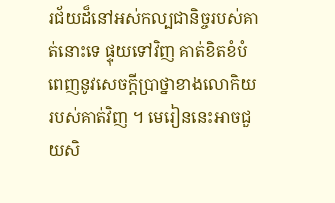រជ័យដ៏នៅអស់កល្បជានិច្ចរបស់គាត់នោះទេ ផ្ទុយទៅវិញ គាត់ខិតខំបំពេញនូវសេចក្តីប្រាថ្នាខាងលោកិយរបស់គាត់វិញ ។ មេរៀននេះអាចជួយសិ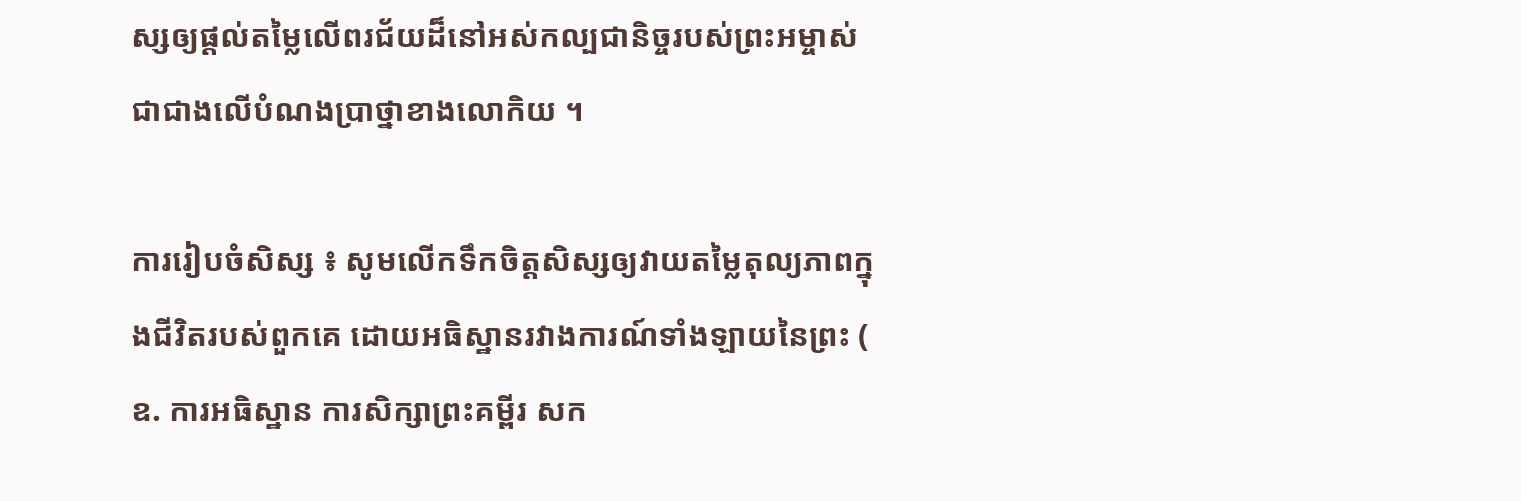ស្សឲ្យផ្ដល់តម្លៃលើពរជ័យដ៏នៅអស់កល្បជានិច្ចរបស់ព្រះអម្ចាស់ ជាជាងលើបំណងប្រាថ្នាខាងលោកិយ ។

ការរៀបចំសិស្ស ៖ សូមលើកទឹកចិត្តសិស្សឲ្យវាយតម្លៃតុល្យភាពក្នុងជីវិតរបស់ពួកគេ ដោយអធិស្ឋានរវាងការណ៍ទាំងឡាយនៃព្រះ ( ឧ. ការអធិស្ឋាន ការសិក្សាព្រះគម្ពីរ សក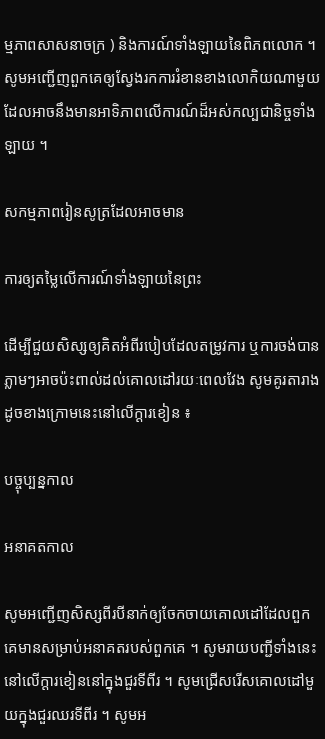ម្មភាពសាសនាចក្រ ) និងការណ៍ទាំងឡាយនៃពិភពលោក ។ សូមអញ្ជើញពួកគេឲ្យស្វែងរកការរំខានខាងលោកិយណាមួយដែលអាចនឹងមានអាទិភាពលើការណ៍ដ៏អស់កល្បជានិច្ចទាំងឡាយ ។

សកម្មភាពរៀនសូត្រដែលអាចមាន

ការឲ្យតម្លៃលើការណ៍ទាំងឡាយនៃព្រះ

ដើម្បីជួយសិស្សឲ្យគិតអំពីរបៀបដែលតម្រូវការ ឬការចង់បានភ្លាមៗអាចប៉ះពាល់ដល់គោលដៅរយៈពេលវែង សូមគូរតារាងដូចខាងក្រោមនេះនៅលើក្ដារខៀន ៖

បច្ចុប្បន្នកាល

អនាគតកាល

សូមអញ្ជើញសិស្សពីរបីនាក់ឲ្យចែកចាយគោលដៅដែលពួកគេមានសម្រាប់អនាគតរបស់ពួកគេ ។ សូមរាយបញ្ជីទាំងនេះនៅលើក្តារខៀននៅក្នុងជួរទីពីរ ។ សូមជ្រើសរើសគោលដៅមួយក្នុងជួរឈរទីពីរ ។ សូមអ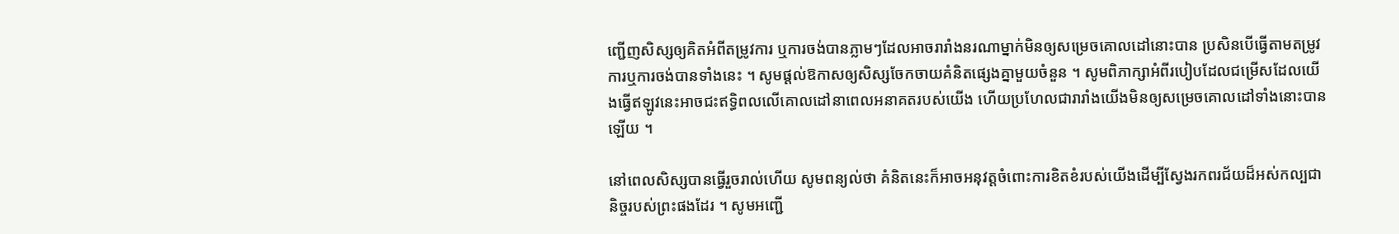ញ្ជើញសិស្សឲ្យគិតអំពីតម្រូវការ ឬការចង់បានភ្លាមៗដែលអាចរារាំងនរណាម្នាក់មិនឲ្យសម្រេចគោលដៅនោះបាន ប្រសិនបើធ្វើតាមតម្រូវការឬការចង់បានទាំងនេះ ។ សូមផ្តល់ឱកាសឲ្យសិស្សចែកចាយគំនិតផ្សេងគ្នាមួយចំនួន ។ សូមពិភាក្សាអំពីរបៀបដែលជម្រើសដែលយើងធ្វើឥឡូវនេះអាចជះឥទ្ធិពលលើគោលដៅនាពេលអនាគតរបស់យើង ហើយប្រហែលជារារាំងយើងមិនឲ្យសម្រេចគោលដៅទាំងនោះបានឡើយ ។

នៅពេលសិស្សបានធ្វើរួចរាល់ហើយ សូមពន្យល់ថា គំនិតនេះក៏អាចអនុវត្តចំពោះការខិតខំរបស់យើងដើម្បីស្វែងរកពរជ័យដ៏អស់កល្បជានិច្ចរបស់ព្រះផងដែរ ។ សូមអញ្ជើ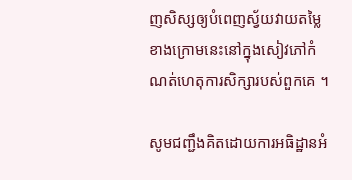ញសិស្សឲ្យបំពេញស្វ័យវាយតម្លៃខាងក្រោមនេះនៅក្នុងសៀវភៅកំណត់ហេតុការសិក្សារបស់ពួកគេ ។

សូមជញ្ជឹងគិតដោយការអធិដ្ឋានអំ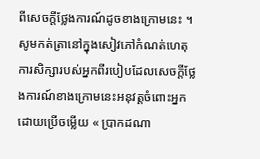ពីសេចក្ដីថ្លែងការណ៍ដូចខាងក្រោមនេះ ។ សូមកត់ត្រានៅក្នុងសៀវភៅកំណត់ហេតុការសិក្សារបស់អ្នកពីរបៀបដែលសេចក្តីថ្លែងការណ៍ខាងក្រោមនេះអនុវត្តចំពោះអ្នក ដោយប្រើចម្លើយ « ប្រាកដណា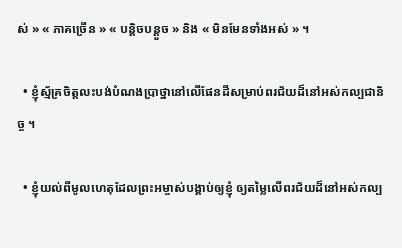ស់ » « ភាគច្រើន » « បន្តិចបន្តួច » និង « មិនមែនទាំងអស់ » ។

  • ខ្ញុំស្ម័គ្រចិត្តលះបង់បំណងប្រាថ្នានៅលើផែនដីសម្រាប់ពរជ័យដ៏នៅអស់កល្បជានិច្ច ។

  • ខ្ញុំយល់ពីមូលហេតុដែលព្រះអម្ចាស់បង្គាប់ឲ្យខ្ញុំ ឲ្យតម្លៃលើពរជ័យដ៏នៅអស់កល្ប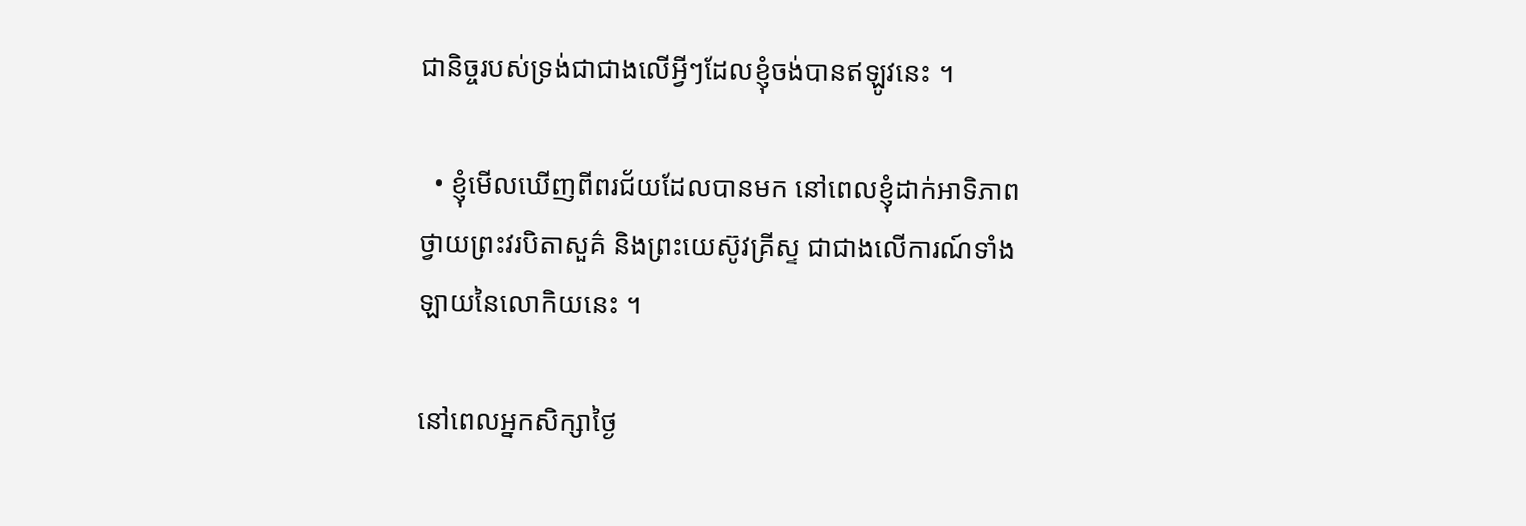ជានិច្ចរបស់ទ្រង់ជាជាងលើអ្វីៗដែលខ្ញុំចង់បានឥឡូវនេះ ។

  • ខ្ញុំមើលឃើញពីពរជ័យដែលបានមក នៅពេលខ្ញុំដាក់អាទិភាពថ្វាយព្រះវរបិតាសួគ៌ និងព្រះយេស៊ូវគ្រីស្ទ ជាជាងលើការណ៍ទាំងឡាយនៃលោកិយនេះ ។

នៅពេលអ្នកសិក្សាថ្ងៃ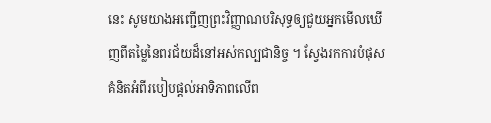នេះ សូមយាងអញ្ជើញព្រះវិញ្ញាណបរិសុទ្ធឲ្យជួយអ្នកមើលឃើញពីតម្លៃនៃពរជ័យដ៏នៅអស់កល្បជានិច្ច ។ ស្វែងរកការបំផុសគំនិតអំពីរបៀបផ្ដល់អាទិភាពលើព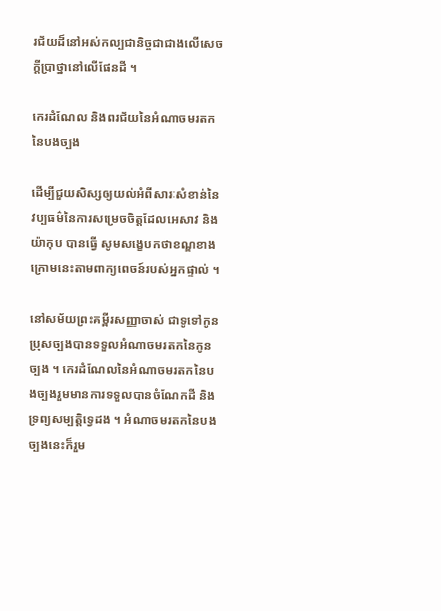រជ័យដ៏នៅអស់កល្បជានិច្ចជាជាងលើសេចក្តីប្រាថ្នានៅលើផែនដី ។

កេរដំណែល និងពរជ័យនៃអំណាចមរតកនៃបងច្បង

ដើម្បីជួយសិស្សឲ្យយល់អំពីសារៈសំខាន់នៃវប្បធម៌នៃការសម្រេចចិត្តដែលអេសាវ និងយ៉ាកុប បានធ្វើ សូមសង្ខេបកថាខណ្ឌខាងក្រោមនេះតាមពាក្យពេចន៍របស់អ្នកផ្ទាល់ ។

នៅសម័យព្រះគម្ពីរសញ្ញាចាស់ ជាទូទៅកូនប្រុសច្បងបានទទួលអំណាចមរតកនៃកូនច្បង ។ កេរដំណែលនៃអំណាចមរតកនៃបងច្បងរួមមានការទទួលបានចំណែកដី និងទ្រព្យសម្បត្តិទ្វេដង ។ អំណាចមរតកនៃបងច្បងនេះក៏រួម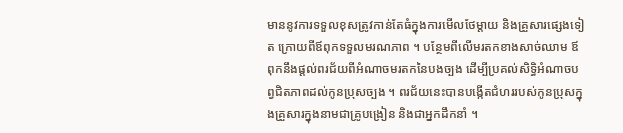មាននូវការទទួលខុសត្រូវកាន់តែធំក្នុងការមើលថែម្តាយ និងគ្រួសារផ្សេងទៀត ក្រោយពីឪពុកទទួលមរណភាព ។ បន្ថែមពីលើមរតកខាងសាច់ឈាម ឪពុកនឹងផ្តល់ពរជ័យពីអំណាចមរតកនៃបងច្បង ដើម្បីប្រគល់សិទ្ធិអំណាចបព្វជិតភាពដល់កូនប្រុសច្បង ។ ពរជ័យនេះបានបង្កើតជំហររបស់កូនប្រុសក្នុងគ្រួសារក្នុងនាមជាគ្រូបង្រៀន និងជាអ្នកដឹកនាំ ។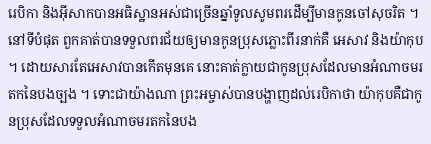រេបិកា និងអ៊ីសាកបានអធិស្ឋានអស់ជាច្រើនឆ្នាំទូលសូមពរដើម្បីមានកូនចៅសុចរិត ។ នៅទីបំផុត ពួកគាត់បានទទួលពរជ័យឲ្យមានកូនប្រុសភ្លោះពីរនាក់គឺ អេសាវ និងយ៉ាកុប ។ ដោយសារតែអេសាវបានកើតមុនគេ នោះគាត់ក្លាយជាកូនប្រុសដែលមានអំណាចមរតកនៃបងច្បង ។ ទោះជាយ៉ាងណា ព្រះអម្ចាស់បានបង្ហាញដល់រេបិកាថា យ៉ាកុបគឺជាកូនប្រុសដែលទទួលអំណាចមរតកនៃបង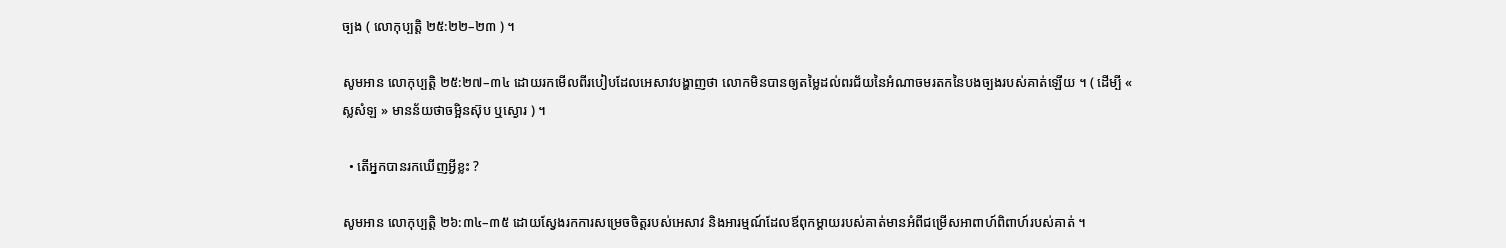ច្បង ( លោកុប្បត្ដិ ២៥:២២–២៣ ) ។

សូមអាន លោកុប្បត្តិ ២៥:២៧–៣៤ ដោយរកមើលពីរបៀបដែលអេសាវបង្ហាញថា លោកមិនបានឲ្យតម្លៃដល់ពរជ័យនៃអំណាចមរតកនៃបងច្បងរបស់គាត់ឡើយ ។ ( ដើម្បី « ស្លសំឡ » មានន័យថាចម្អិនស៊ុប ឬស្ងោរ ) ។

  • តើអ្នកបានរកឃើញអ្វីខ្លះ ?

សូមអាន លោកុប្បត្តិ ២៦:៣៤–៣៥ ដោយស្វែងរកការសម្រេចចិត្តរបស់អេសាវ និងអារម្មណ៍ដែលឪពុកម្ដាយរបស់គាត់មានអំពីជម្រើសអាពាហ៍ពិពាហ៍របស់គាត់ ។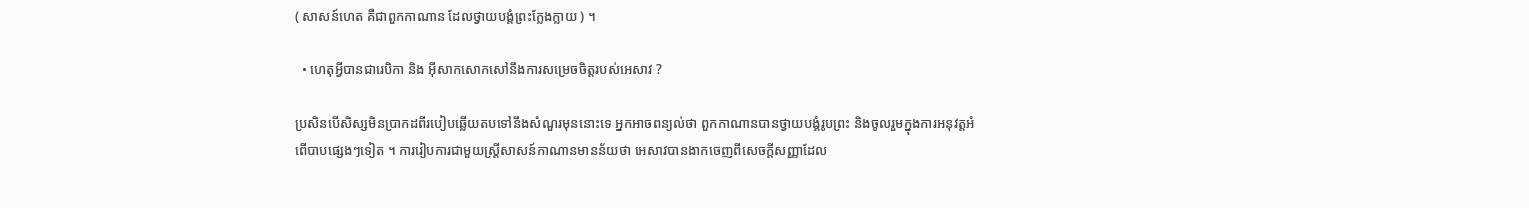( សាសន៍ហេត គឺជាពួកកាណាន ដែលថ្វាយបង្គំព្រះក្លែងក្លាយ ) ។

  • ហេតុអ្វីបានជារេបិកា និង អ៊ីសាកសោកសៅនឹងការសម្រេចចិត្តរបស់អេសាវ ?

ប្រសិនបើសិស្សមិនប្រាកដពីរបៀបឆ្លើយតបទៅនឹងសំណួរមុននោះទេ អ្នកអាចពន្យល់ថា ពួកកាណានបានថ្វាយបង្គំរូបព្រះ និងចូលរួមក្នុងការអនុវត្តអំពើបាបផ្សេងៗទៀត ។ ការរៀបការជាមួយស្ត្រីសាសន៍កាណានមានន័យថា អេសាវបានងាកចេញពីសេចក្តីសញ្ញាដែល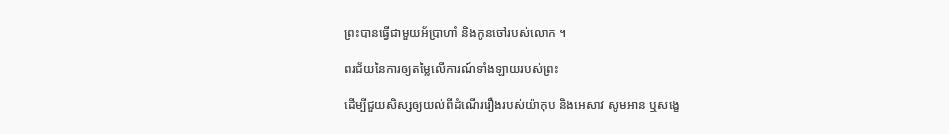ព្រះបានធ្វើជាមួយអ័ប្រាហាំ និងកូនចៅរបស់លោក ។

ពរជ័យនៃការឲ្យតម្លៃលើការណ៍ទាំងឡាយរបស់ព្រះ

ដើម្បីជួយសិស្សឲ្យយល់ពីដំណើររឿងរបស់យ៉ាកុប និងអេសាវ សូមអាន ឬសង្ខេ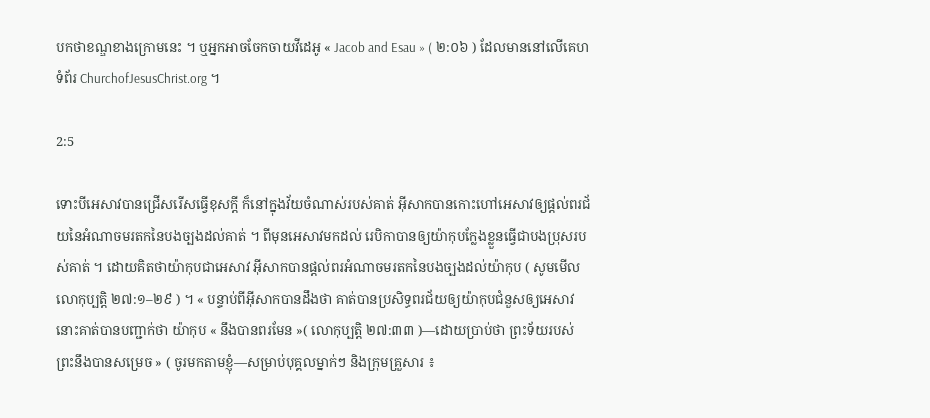បកថាខណ្ឌខាងក្រោមនេះ ។ ឬអ្នកអាចចែកចាយវីដេអូ « Jacob and Esau » ( ២:០៦ ) ដែលមាននៅលើគេហទំព័រ ChurchofJesusChrist.org ។

2:5

ទោះបីអេសាវបានជ្រើសរើសធ្វើខុសក្ដី ក៏នៅក្នុងវ័យចំណាស់របស់គាត់ អ៊ីសាកបានកោះហៅអេសាវឲ្យផ្តល់ពរជ័យនៃអំណាចមរតកនៃបងច្បងដល់គាត់ ។ ពីមុនអេសាវមកដល់ រេបិកាបានឲ្យយ៉ាកុបក្លែងខ្លួនធ្វើជាបងប្រុសរបស់គាត់ ។ ដោយគិតថាយ៉ាកុបជាអេសាវ អ៊ីសាកបានផ្ដល់ពរអំណាចមរតកនៃបងច្បងដល់យ៉ាកុប ( សូមមើល លោកុប្បត្តិ ២៧:១–២៩ ) ។ « បន្ទាប់ពីអ៊ីសាកបានដឹងថា គាត់បានប្រសិទ្ធពរជ័យឲ្យយ៉ាកុបជំនួសឲ្យអេសាវ នោះគាត់បានបញ្ជាក់ថា យ៉ាកុប « នឹងបានពរមែន »( លោកុប្បត្តិ ២៧:៣៣ )—ដោយប្រាប់ថា ព្រះទ័យរបស់ព្រះនឹងបានសម្រេច » ( ចូរមកតាមខ្ញុំ—សម្រាប់បុគ្គលម្នាក់ៗ និងក្រុមគ្រួសារ ៖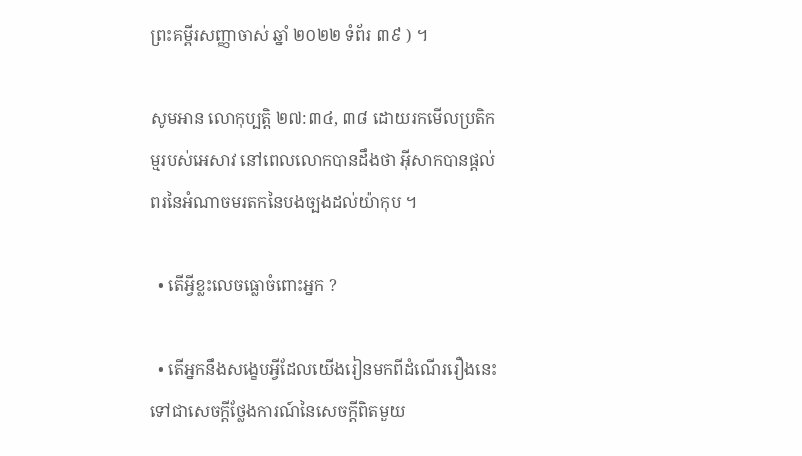ព្រះគម្ពីរសញ្ញាចាស់ ឆ្នាំ ២០២២ ទំព័រ ៣៩ ) ។

សូមអាន លោកុប្បត្តិ ២៧:៣៤, ៣៨ ដោយរកមើលប្រតិកម្មរបស់អេសាវ នៅពេលលោកបានដឹងថា អ៊ីសាកបានផ្តល់ពរនៃអំណាចមរតកនៃបងច្បងដល់យ៉ាកុប ។

  • តើអ្វីខ្លះលេចធ្លោចំពោះអ្នក ?

  • តើអ្នកនឹងសង្ខេបអ្វីដែលយើងរៀនមកពីដំណើររឿងនេះទៅជាសេចក្ដីថ្លែងការណ៍នៃសេចក្ដីពិតមួយ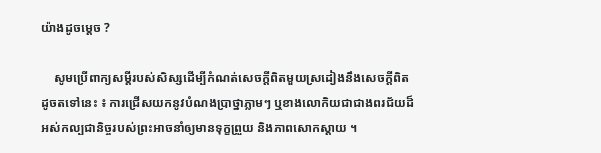យ៉ាងដូចម្ដេច ?

    សូមប្រើពាក្យសម្ដីរបស់សិស្សដើម្បីកំណត់សេចក្ដីពិតមួយស្រដៀងនឹងសេចក្ដីពិតដូចតទៅនេះ ៖ ការជ្រើសយកនូវបំណងប្រាថ្នាភ្លាមៗ ឬខាងលោកិយជាជាងពរជ័យដ៏អស់កល្បជានិច្ចរបស់ព្រះអាចនាំឲ្យមានទុក្ខព្រួយ និងភាពសោកស្ដាយ ។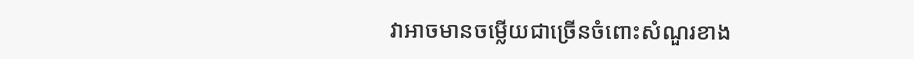វាអាចមានចម្លើយជាច្រើនចំពោះសំណួរខាង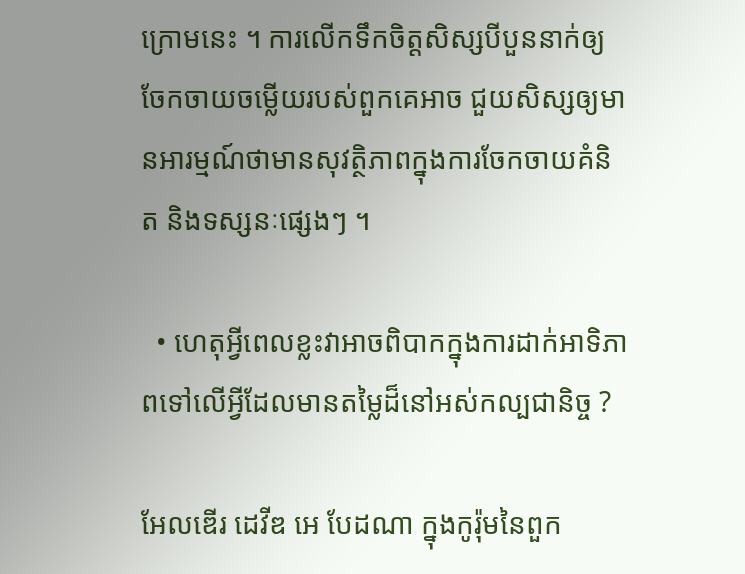ក្រោមនេះ ។ ការលើកទឹកចិត្តសិស្សបីបួននាក់ឲ្យចែកចាយចម្លើយរបស់ពួកគេអាច ជួយសិស្សឲ្យមានអារម្មណ៍ថាមានសុវត្ថិភាពក្នុងការចែកចាយគំនិត និងទស្សនៈផ្សេងៗ ។

  • ហេតុអ្វីពេលខ្លះវាអាចពិបាកក្នុងការដាក់អាទិភាពទៅលើអ្វីដែលមានតម្លៃដ៏នៅអស់កល្បជានិច្ច ?

អែលឌើរ ដេវីឌ អេ បែដណា ក្នុងកូរ៉ុមនៃពួក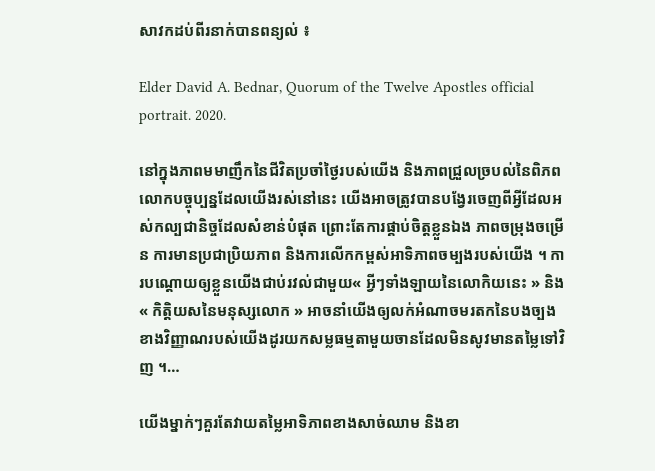សាវកដប់ពីរនាក់បានពន្យល់ ៖

Elder David A. Bednar, Quorum of the Twelve Apostles official portrait. 2020.

នៅក្នុងភាពមមាញឹកនៃជីវិតប្រចាំថ្ងៃរបស់យើង និងភាពជ្រួលច្របល់នៃពិភពលោកបច្ចុប្បន្នដែលយើងរស់នៅនេះ យើងអាចត្រូវបានបង្វែរចេញពីអ្វីដែលអស់កល្បជានិច្ចដែលសំខាន់បំផុត ព្រោះតែការផ្គាប់ចិត្តខ្លួនឯង ភាពចម្រុងចម្រើន ការមានប្រជាប្រិយភាព និងការលើកកម្ពស់អាទិភាពចម្បងរបស់យើង ។ ការបណ្ដោយឲ្យខ្លួនយើងជាប់រវល់ជាមួយ« អ្វីៗទាំងឡាយនៃលោកិយនេះ » និង « កិត្តិយសនៃមនុស្សលោក » អាចនាំយើងឲ្យលក់អំណាចមរតកនៃបងច្បងខាងវិញ្ញាណរបស់យើងដូរយកសម្លធម្មតាមួយចានដែលមិនសូវមានតម្លៃទៅវិញ ។…

យើងម្នាក់ៗគួរតែវាយតម្លៃអាទិភាពខាងសាច់ឈាម និងខា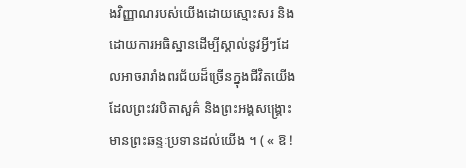ងវិញ្ញាណរបស់យើងដោយស្មោះសរ និងដោយការអធិស្ឋានដើម្បីស្គាល់នូវអ្វីៗដែលអាចរារាំងពរជ័យដ៏ច្រើនក្នុងជីវិតយើងដែលព្រះវរបិតាសួគ៌ និងព្រះអង្គសង្រ្គោះមានព្រះឆន្ទៈប្រទានដល់យើង ។ ( « ឱ !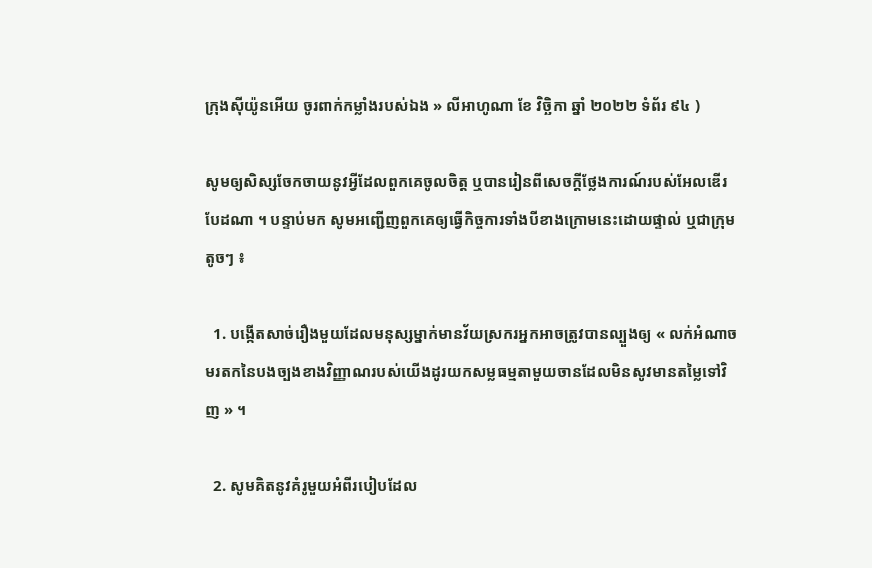ក្រុងស៊ីយ៉ូនអើយ ចូរពាក់កម្លាំងរបស់ឯង » លីអាហូណា ខែ វិច្ឆិកា ឆ្នាំ ២០២២ ទំព័រ ៩៤ )

សូមឲ្យសិស្សចែកចាយនូវអ្វីដែលពួកគេចូលចិត្ត ឬបានរៀនពីសេចក្ដីថ្លែងការណ៍របស់អែលឌើរ បែដណា ។ បន្ទាប់មក សូមអញ្ជើញពួកគេឲ្យធ្វើកិច្ចការទាំងបីខាងក្រោមនេះដោយផ្ទាល់ ឬជាក្រុមតូចៗ ៖

  1. បង្កើតសាច់រឿងមួយដែលមនុស្សម្នាក់មានវ័យស្រករអ្នកអាចត្រូវបានល្បួងឲ្យ « លក់អំណាចមរតកនៃបងច្បងខាងវិញ្ញាណរបស់យើងដូរយកសម្លធម្មតាមួយចានដែលមិនសូវមានតម្លៃទៅវិញ » ។

  2. សូមគិតនូវគំរូមួយអំពីរបៀបដែល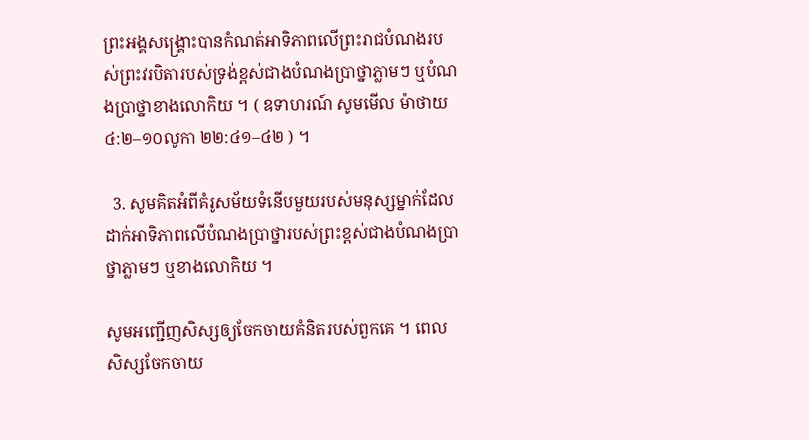ព្រះអង្គសង្គ្រោះបានកំណត់អាទិភាពលើព្រះរាជបំណងរបស់ព្រះវរបិតារបស់ទ្រង់ខ្ពស់ជាងបំណងប្រាថ្នាភ្លាមៗ ឬបំណងប្រាថ្នាខាងលោកិយ ។ ( ឧទាហរណ៍ សូមមើល ម៉ាថាយ ៤:២–១០លូកា ២២:៤១–៤២ ) ។

  3. សូមគិតអំពីគំរូសម័យទំនើបមួយរបស់មនុស្សម្នាក់ដែលដាក់អាទិភាពលើបំណងប្រាថ្នារបស់ព្រះខ្ពស់ជាងបំណងប្រាថ្នាភ្លាមៗ ឬខាងលោកិយ ។

សូមអញ្ជើញសិស្សឲ្យចែកចាយគំនិតរបស់ពួកគេ ។ ពេលសិស្សចែកចាយ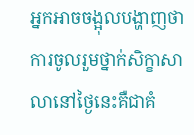អ្នកអាចចង្អុលបង្ហាញថា ការចូលរួមថ្នាក់សិក្ខាសាលានៅថ្ងៃនេះគឺជាគំ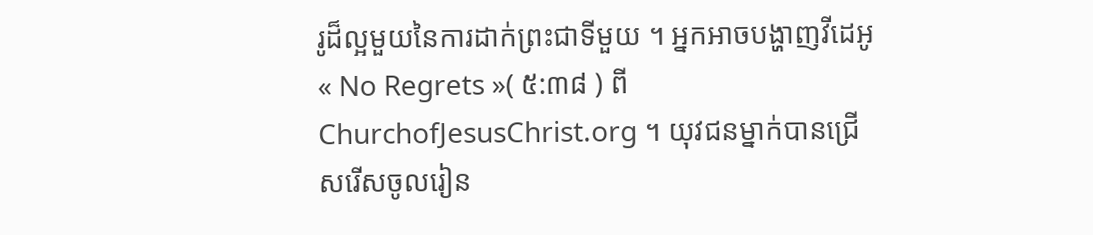រូដ៏ល្អមួយនៃការដាក់ព្រះជាទីមួយ ។ អ្នកអាចបង្ហាញវីដេអូ « No Regrets »( ៥:៣៨ ) ពី ChurchofJesusChrist.org ។ យុវជនម្នាក់បានជ្រើសរើសចូលរៀន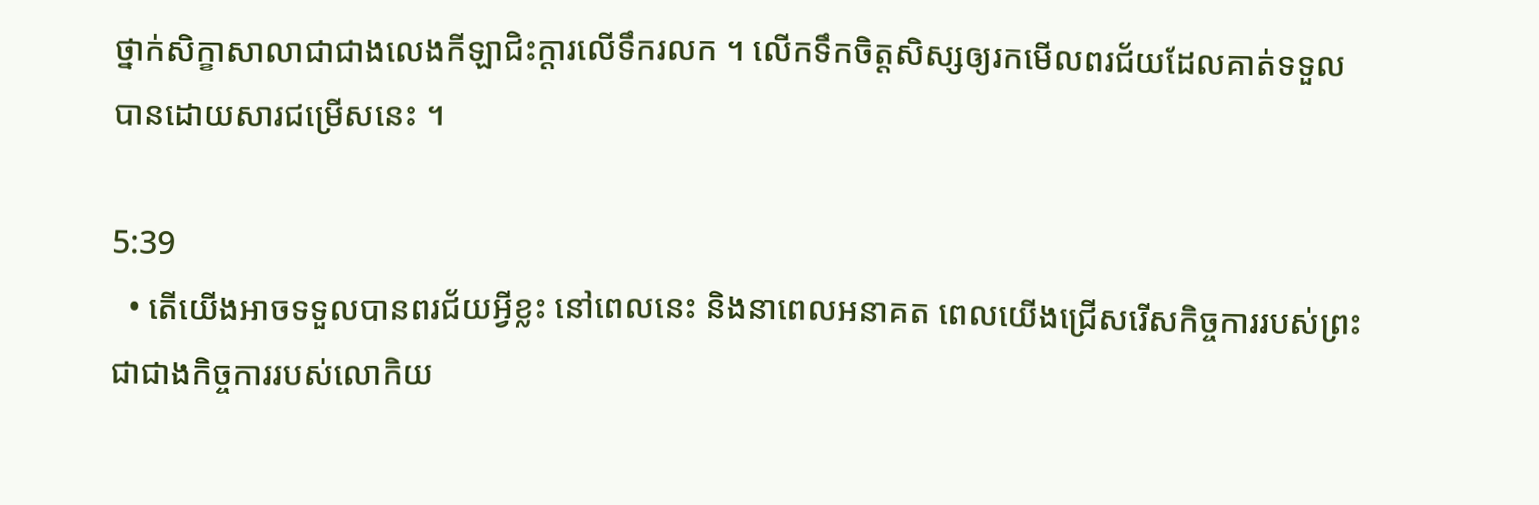ថ្នាក់សិក្ខាសាលាជាជាងលេងកីឡាជិះក្ដារលើទឹករលក ។ លើកទឹកចិត្តសិស្សឲ្យរកមើលពរជ័យដែលគាត់ទទួលបានដោយសារជម្រើសនេះ ។

5:39
  • តើយើងអាចទទួលបានពរជ័យអ្វីខ្លះ នៅពេលនេះ និងនាពេលអនាគត ពេលយើងជ្រើសរើសកិច្ចការរបស់ព្រះជាជាងកិច្ចការរបស់លោកិយ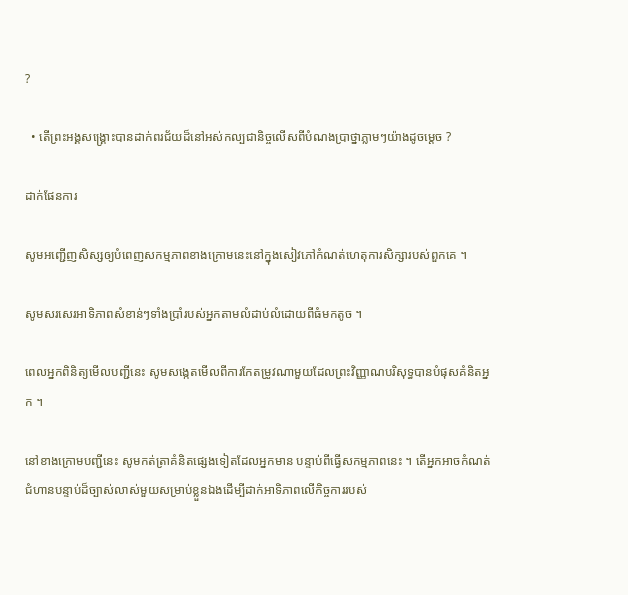?

  • តើព្រះអង្គសង្រ្គោះបានដាក់ពរជ័យដ៏នៅអស់កល្បជានិច្ចលើសពីបំណងប្រាថ្នាភ្លាមៗយ៉ាងដូចម្ដេច ?

ដាក់ផែនការ

សូមអញ្ជើញសិស្សឲ្យបំពេញសកម្មភាពខាងក្រោមនេះនៅក្នុងសៀវភៅកំណត់ហេតុការសិក្សារបស់ពួកគេ ។

សូមសរសេរអាទិភាពសំខាន់ៗទាំងប្រាំរបស់អ្នកតាមលំដាប់លំដោយពីធំមកតូច ។

ពេលអ្នកពិនិត្យមើលបញ្ជីនេះ សូមសង្កេតមើលពីការកែតម្រូវណាមួយដែលព្រះវិញ្ញាណបរិសុទ្ធបានបំផុសគំនិតអ្នក ។

នៅខាងក្រោមបញ្ជីនេះ សូមកត់ត្រាគំនិតផ្សេងទៀតដែលអ្នកមាន បន្ទាប់ពីធ្វើសកម្មភាពនេះ ។ តើអ្នកអាចកំណត់ជំហានបន្ទាប់ដ៏ច្បាស់លាស់មួយសម្រាប់ខ្លួនឯងដើម្បីដាក់អាទិភាពលើកិច្ចការរបស់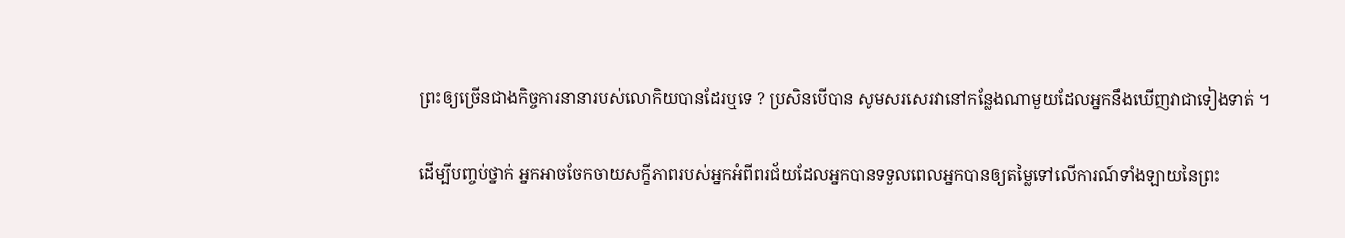ព្រះឲ្យច្រើនជាងកិច្ចការនានារបស់លោកិយបានដែរឬទេ ? ប្រសិនបើបាន សូមសរសេរវានៅកន្លែងណាមួយដែលអ្នកនឹងឃើញវាជាទៀងទាត់ ។

ដើម្បីបញ្ចប់ថ្នាក់ អ្នកអាចចែកចាយសក្ខីភាពរបស់អ្នកអំពីពរជ័យដែលអ្នកបានទទួលពេលអ្នកបានឲ្យតម្លៃទៅលើការណ៍ទាំងឡាយនៃព្រះ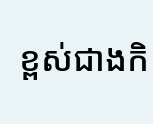ខ្ពស់ជាងកិ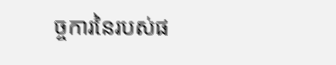ច្ចការនៃរបស់ផ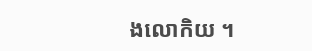ងលោកិយ ។